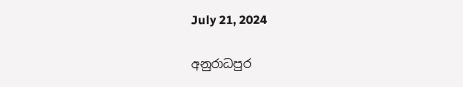July 21, 2024

අනුරාධපුර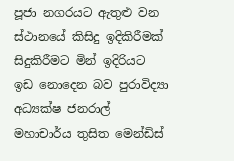පූජා නගරයට ඇතුළු වන ස්ථානයේ කිසිදු ඉදිකිරීමක් සිදුකිරීමට මින් ඉදිරියට ඉඩ නොදෙන බව පුරාවිද්‍යා අධ්‍යක්ෂ ජනරාල් මහාචාර්ය තුසිත මෙන්ඩිස්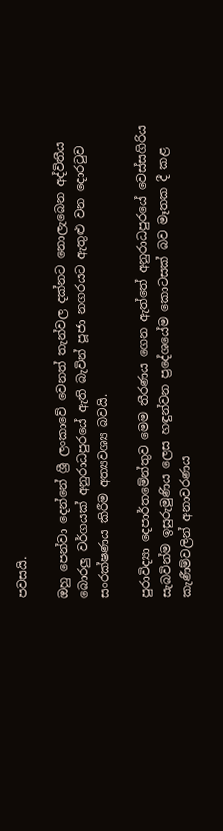පවසයි.

ඔහු පෙන්වා දෙන්නේ ශ්‍රී ලංකාවේ වෙනත් තැන්වල දක්නට නොලැබෙන අද්විතීය බොරලු වර්ගයක් අනුරාධපුරයේ ඇති බැවින් පූජා නගරයට ඇතුළු වන දොරටුව සංරක්ෂණය කිරීම අත්‍යවශ්‍ය බවයි.

පුරාවිද්‍යා දෙපාර්තමේන්තුව මෙම තීරණය ගෙන ඇත්තේ අනුරාධපුරයේ වෙස්සගිරිය සැබවින්ම ඉසුරුමුණිය ලෙස හඳුන්වන ප්‍රදේශයේම කොටසක් බව මෑතක දී කළ කැණීම්වලින් අනාවරණය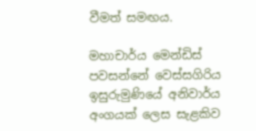වීමත් සමඟය.

මහාචාර්ය මෙන්ඩිස් පවසන්නේ වෙස්සගිරිය ඉසුරුමුණියේ අනිවාර්ය අංගයක් ලෙස සැළකිව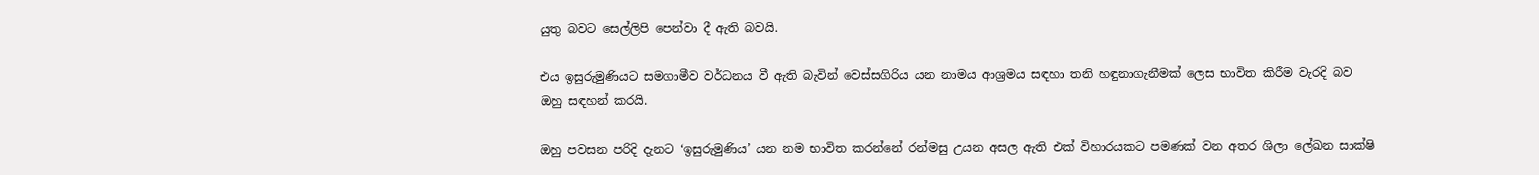යුතු බවට සෙල්ලිපි පෙන්වා දී ඇති බවයි.

එය ඉසුරුමුණියට සමගාමීව වර්ධනය වී ඇති බැවින් වෙස්සගිරිය යන නාමය ආශ්‍රමය සඳහා තනි හඳුනාගැනීමක් ලෙස භාවිත කිරීම වැරදි බව ඔහු සඳහන් කරයි.

ඔහු පවසන පරිදි දැනට ‘ඉසුරුමුණිය’ යන නම භාවිත කරන්නේ රන්මසු උයන අසල ඇති එක් විහාරයකට පමණක් වන අතර ශිලා ලේඛන සාක්ෂි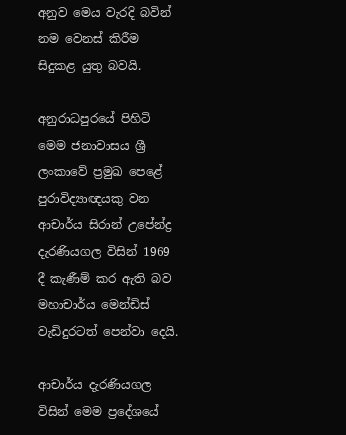අනුව මෙය වැරදි බවින් නම වෙනස් කිරීම සිදුකළ යුතු බවයි.

අනුරාධපුරයේ පිහිටි මෙම ජනාවාසය ශ්‍රී ලංකාවේ ප්‍රමුඛ පෙළේ පුරාවිද්‍යාඥයකු වන ආචාර්ය සිරාන් උපේන්ද්‍ර දැරණියගල විසින් 1969 දී කැණීම් කර ඇති බව මහාචාර්ය මෙන්ඩිස් වැඩිදුරටත් පෙන්වා දෙයි.

ආචාර්ය දැරණියගල විසින් මෙම ප්‍රදේශයේ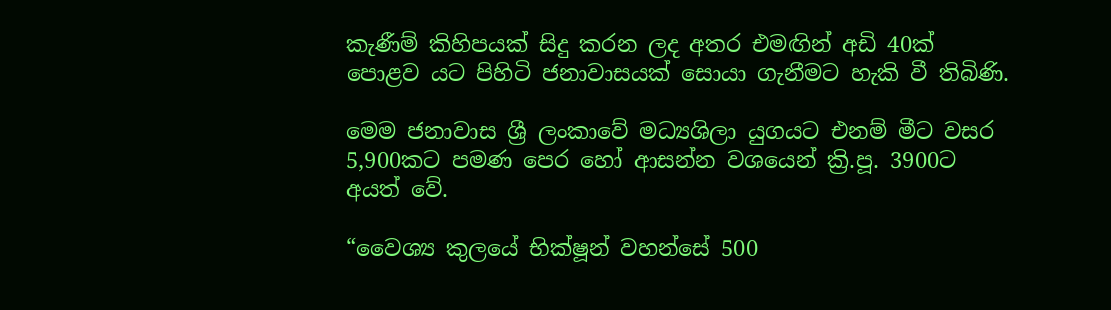කැණීම් කිහිපයක් සිදු කරන ලද අතර එමඟින් අඩි 40ක් පොළව යට පිහිටි ජනාවාසයක් සොයා ගැනීමට හැකි වී තිබිණි.

මෙම ජනාවාස ශ්‍රී ලංකාවේ මධ්‍යශිලා යුගයට එනම් මීට වසර 5,900කට පමණ පෙර හෝ ආසන්න වශයෙන් ක්‍රි.පූ. 3900ට අයත් වේ.

“වෛශ්‍ය කුලයේ භික්ෂූන් වහන්සේ 500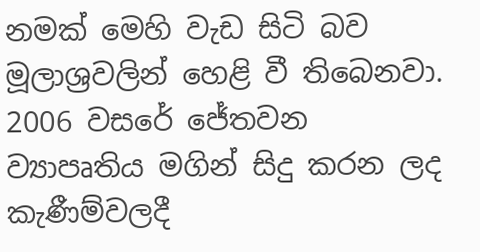නමක් මෙහි වැඩ සිටි බව මූලාශ්‍රවලින් හෙළි වී තිබෙනවා. 2006 වසරේ ජේතවන ව්‍යාපෘතිය මගින් සිදු කරන ලද කැණීම්වලදී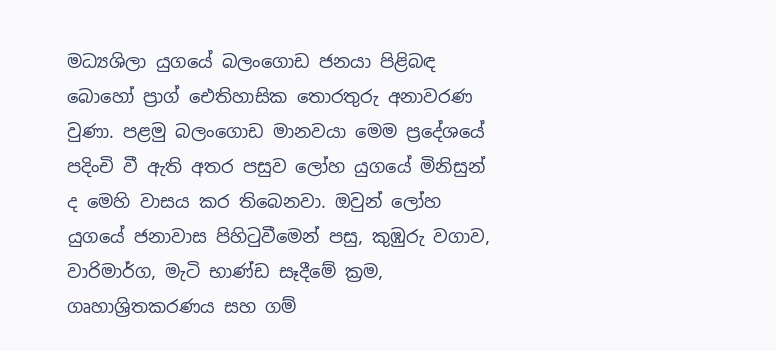මධ්‍යශිලා යුගයේ බලංගොඩ ජනයා පිළිබඳ බොහෝ ප්‍රාග් ඓතිහාසික තොරතුරු අනාවරණ වුණා. පළමු බලංගොඩ මානවයා මෙම ප්‍රදේශයේ පදිංචි වී ඇති අතර පසුව ලෝහ යුගයේ මිනිසුන් ද මෙහි වාසය කර තිබෙනවා. ඔවුන් ලෝහ යුගයේ ජනාවාස පිහිටුවීමෙන් පසු, කුඹුරු වගාව, වාරිමාර්ග, මැටි භාණ්ඩ සෑදීමේ ක්‍රම, ගෘහාශ්‍රිතකරණය සහ ගම්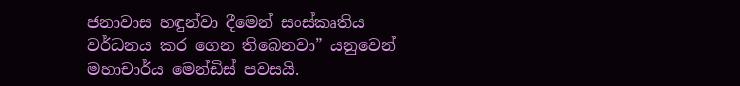ජනාවාස හඳුන්වා දීමෙන් සංස්කෘතිය වර්ධනය කර ගෙන තිබෙනවා” යනුවෙන් මහාචාර්ය මෙන්ඩිස් පවසයි.